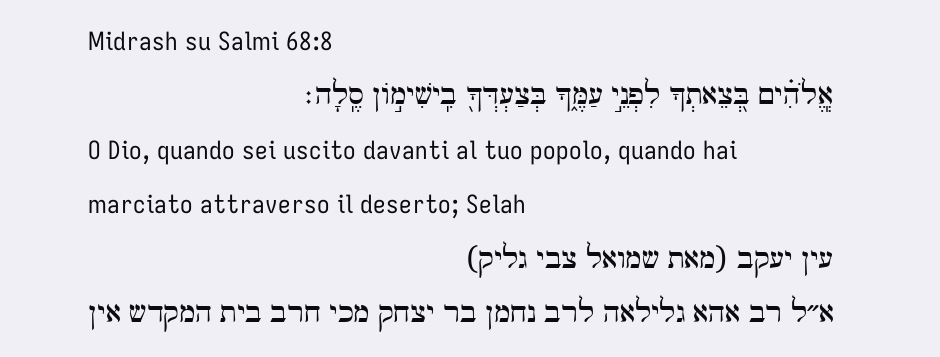Midrash su Salmi 68:8
אֱֽלֹהִ֗ים בְּ֭צֵאתְךָ לִפְנֵ֣י עַמֶּ֑ךָ בְּצַעְדְּךָ֖ בִֽישִׁימ֣וֹן סֶֽלָה׃
O Dio, quando sei uscito davanti al tuo popolo, quando hai marciato attraverso il deserto; Selah
עין יעקב (מאת שמואל צבי גליק)
א״ל רב אהא גלילאה לרב נחמן בר יצחק מכי חרב בית המקדש אין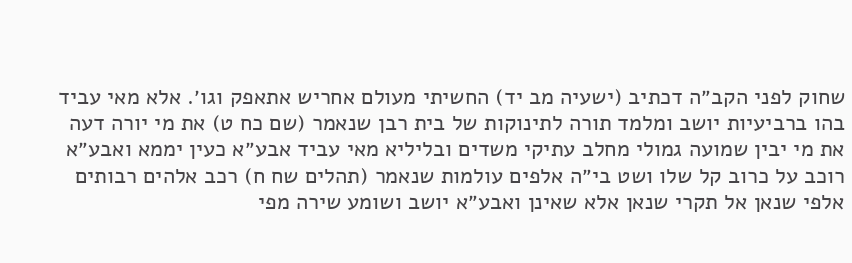שחוק לפני הקב״ה דכתיב (ישעיה מב יד) החשיתי מעולם אחריש אתאפק וגו׳. אלא מאי עביד בהו ברביעיות יושב ומלמד תורה לתינוקות של בית רבן שנאמר (שם כח ט) את מי יורה דעה את מי יבין שמועה גמולי מחלב עתיקי משדים ובליליא מאי עביד אבע״א כעין יממא ואבע״א רוכב על כרוב קל שלו ושט בי״ה אלפים עולמות שנאמר (תהלים שח ח) רכב אלהים רבותים אלפי שנאן אל תקרי שנאן אלא שאינן ואבע״א יושב ושומע שירה מפי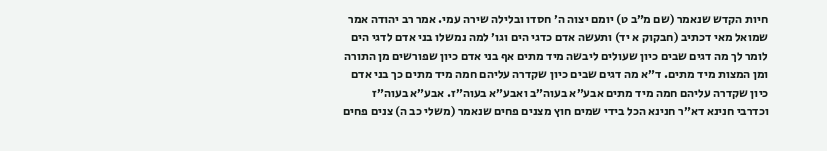חיות הקדש שנאמר (שם מ״ב ט) יומם יצוה ה׳ חסדו ובלילה שירה עמי. אמר רב יהודה אמר שמואל מאי דכתיב (חבקוק א יד) ותעשה אדם כדגי הים וגו׳ למה נמשלו בני אדם לדגי הים לומר לך מה דגים שבים כיון שעולים ליבשה מיד מתים אף בני אדם כיון שפורשים מן התורה ומן המצות מיד מתים. ד״א מה דגים שבים כיון שקדרה עליהם חמה מיד מתים כך בני אדם כיון שקדרה עליהם חמה מיד מתים אבע״א בעוה״ב ואבע״א בעוה״ז. אבע״א בעוה״ז וכדרבי חנינא דא״ר חנינא הכל בידי שמים חוץ מצנים פחים שנאמר (משלי כב ה) צנים פחים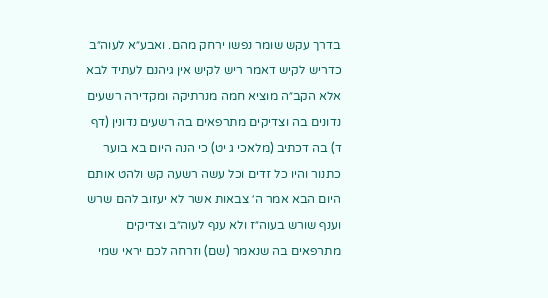בדרך עקש שומר נפשו ירחק מהם. ואבע״א לעוה״ב כדריש לקיש דאמר ריש לקיש אין גיהנם לעתיד לבא אלא הקב״ה מוציא חמה מנרתיקה ומקדירה רשעים נדונים בה וצדיקים מתרפאים בה רשעים נדונין (דף ד) בה דכתיב (מלאכי ג יט) כי הנה היום בא בוער כתנור והיו כל זדים וכל עשה רשעה קש ולהט אותם היום הבא אמר ה׳ צבאות אשר לא יעזוב להם שרש וענף שורש בעוה״ז ולא ענף לעוה״ב וצדיקים מתרפאים בה שנאמר (שם) וזרחה לכם יראי שמי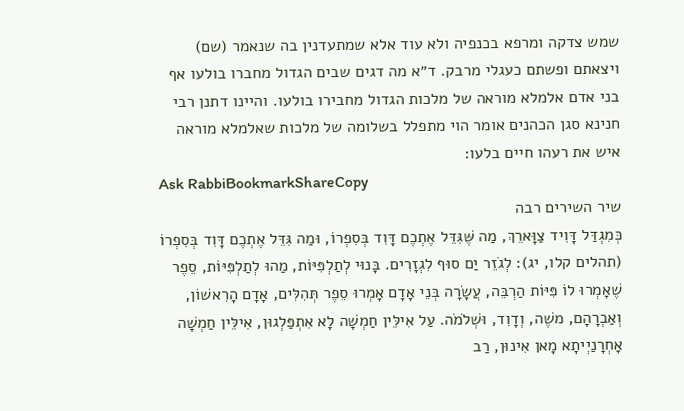שמש צדקה ומרפא בכנפיה ולא עוד אלא שמתעדנין בה שנאמר (שם) ויצאתם ופשתם כעגלי מרבק. ד״א מה דגים שבים הגדול מחברו בולעו אף בני אדם אלמלא מוראה של מלכות הגדול מחבירו בולעו. והיינו דתנן רבי חנינא סגן הכהנים אומר הוי מתפלל בשלומה של מלכות שאלמלא מוראה איש את רעהו חיים בלעו:
Ask RabbiBookmarkShareCopy
שיר השירים רבה
כְּמִגְדַּל דָּוִיד צַוָּארֵךְ, מַה שֶּׁגִּדֵּל אֶתְכֶם דָּוִד בְּסִפְרוֹ, וּמַה גִּדֵּל אֶתְכֶם דָּוִד בְּסִפְרוֹ (תהלים קלו, יג): לְגֹזֵר יַם סוּף לִגְזָרִים. בָּנוּי לְתַלְפִּיּוֹת, מַהוּ לְתַלְפִּיּוֹת, סֵפֶר שֶׁאָמְרוּ לוֹ פִּיּוֹת הַרְבֵּה, עֲשָׂרָה בְּנֵי אָדָם אָמְרוּ סֵפֶר תְּהִלִּים, אָדָם הָרִאשׁוֹן, וְאַבְרָהָם, משֶׁה, וְדָוִד, וּשְׁלֹמֹה. עַל אִילֵּין חַמְשָׁה לָא אִתְפַּלְגוּן, אִילֵּין חַמְשָׁה אָחְרָנַיְיתָא מָאן אִינוּן, רַב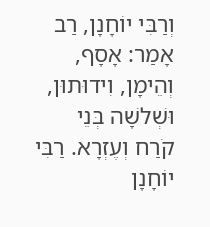וְרַבִּי יוֹחָנָן, רַב אָמַר: אָסָף, וְהֵימָן, וִידוּתוּן, וּשְׁלשָׁה בְּנֵי קֹרַח וְעֶזְרָא. רַבִּי יוֹחָנָן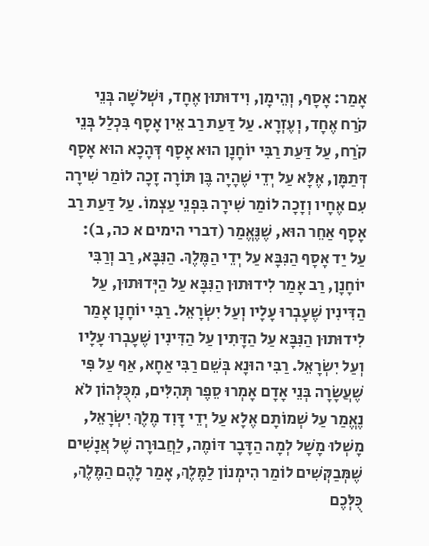אָמַר: אָסָף, וְהֵימָן, וִידוּתוּן אֶחָד, וּשְׁלשָׁה בְּנֵי קֹרַח אֶחָד, וְעֶזְרָא. עַל דַּעַת רַב אֵין אָסָף בִּכְלַל בְּנֵי קֹרַח, עַל דַּעַת רַבִּי יוֹחָנָן הוּא אָסָף דְּהָכָא הוּא אָסָף דְּתַמָּן, אֶלָּא עַל יְדֵי שֶׁהָיָה בֶּן תּוֹרָה זָכָה לוֹמַר שִׁירָה עִם אֶחָיו וְזָכָה לוֹמַר שִׁירָה בִּפְנֵי עַצְמוֹ. עַל דַּעַת רַב אָסָף אַחֵר הוּא, שֶׁנֶּאֱמַר (דברי הימים א כה, ב): עַל יַד אָסָף הַנִּבָּא עַל יְדֵי הַמֶּלֶךְ. הַנִּבָּא, רַב וְרַבִּי יוֹחָנָן, רַב אָמַר לִידוּתוּן הַנִּבָּא עַל הַיְּדוּתוּן, עַל הַדִּינִין שֶׁעָבְרוּ עָלָיו וְעַל יִשְׂרָאֵל. רַבִּי יוֹחָנָן אָמַר לִידוּתוּן הַנִּבָּא עַל הַדָּתִין עַל הַדִּינִין שֶׁעָבְרוּ עָלָיו וְעַל יִשְׂרָאֵל. רַבִּי הוּנָא בְּשֵׁם רַבִּי אַחָא, אַף עַל פִּי שֶׁעֲשָׂרָה בְּנֵי אָדָם אָמְרוּ סֵפֶר תְּהִלִּים, מִכֻּלְּהוֹן לֹא נֶאֱמַר עַל שְׁמוֹתָם אֶלָא עַל יְדֵי דָּוִד מֶלֶךְ יִשְׂרָאֵל, מָשְׁלוּ מָשָׁל לְמָה הַדָּבָר דּוֹמֶה, לַחֲבוּרָה שֶׁל אֲנָשִׁים שֶׁמְּבַקְּשִׁים לוֹמַר הִימְנוֹן לַמֶּלֶךְ, אָמַר לָהֶם הַמֶּלֶךְ, כֻּלְּכֶם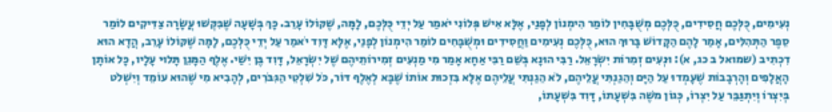נְעִימִים, כֻּלְּכֶם חֲסִידִים, כֻּלְּכֶם מְשֻׁבָּחִין לוֹמַר הִימְנוֹן לְפָנַי, אֶלָּא אִישׁ פְּלוֹנִי יֹאמַר עַל יְדֵי כֻּלְּכֶם, לָמָּה, שֶׁקּוֹלוֹ עָרֵב. כָּךְ בְּשָׁעָה שֶׁבִּקְּשׁוּ עֲשָׂרָה צַדִּיקִים לוֹמַר סֵפֶר הַתְּהִלִּים, אָמַר לָהֶם הַקָּדוֹשׁ בָּרוּךְ הוּא, כֻּלְּכֶם נְעִימִים וַחֲסִידִים וּמְשֻׁבָּחִים לוֹמַר הִימְנוֹן לְפָנַי, אֶלָּא דָּוִד יֹאמַר עַל יְדֵי כֻּלְּכֶם, לָמָּה שֶׁקּוֹלוֹ עָרֵב, הֲדָא הוּא דִכְתִיב (שמואל ב כג, א): וּנְעִים זְמִרוֹת יִשְׂרָאֵל. רַבִּי הוּנָא בְּשֵׁם רַבִּי אַחָא אָמַר מִי מַנְעִים זְמִירוֹתֵיהֶם שֶׁל יִשְׂרָאֵל, דָּוִד בֶּן יִשַׁי. אֶלֶף הַמָּגֵן תָּלוּי עָלָיו, כָּל אוֹתָן הָאֲלָפִים וְהָרְבָבוֹת שֶׁעָמְדוּ עַל הַיָּם וְהֵגַנְתִּי עֲלֵיהֶם, לֹא הֵגַנְתִּי עֲלֵיהֶם אֶלָּא בִּזְכוּת אוֹתוֹ שֶׁבָּא לְאֶלֶף דּוֹר, כֹּל שִׁלְטֵי הַגִּבֹּרִים, לְהָבִיא מִי שֶׁהוּא עוֹמֵד וְיִשְׁלֹט בְּיִצְרוֹ וְיִתְגַּבֵּר עַל יִצְרוֹ, כְּגוֹן משֶׁה בִּשְׁעָתוֹ, דָּוִד בִּשְׁעָתוֹ,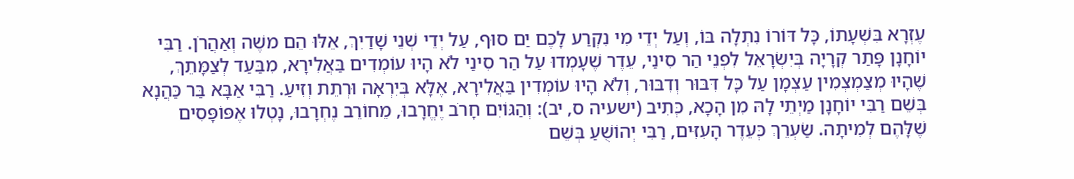עֶזְרָא בִּשְׁעָתוֹ, כָּל דּוֹרוֹ נִתְלָה בּוֹ, וְעַל יְדֵי מִי נִקְרַע לָכֶם יַם סוּף, עַל יְדֵי שְׁנֵי שָׁדַיִךְ, אֵלּוּ הֵם משֶׁה וְאַהֲרֹן. רַבִּי יוֹחָנָן פָּתַר קְרָיָה בְּיִשְׂרָאֵל לִפְנֵי הַר סִינַי, עֵדֶר שֶׁעָמְדוּ עַל הַר סִינַי לֹא הָיוּ עוֹמְדִים בַּאֲלִירָא, מִבַּעַד לְצַמָּתֵךְ, שֶׁהָיוּ מְצַמְצְמִין עַצְמָן עַל כָּל דִּבּוּר וְדִבּוּר, וְלֹא הָיוּ עוֹמְדִין בַּאֲלִירָא, אֶלָּא בְּיִרְאָה וּרְתֵת וְזִיעַ. רַבִּי אַבָּא בַּר כַּהֲנָא בְּשֵׁם רַבִּי יוֹחָנָן מַיְתֵי לָהּ מִן הָכָא, כְּתִיב (ישעיה ס, יב): וְהַגּוֹיִם חָרֹב יֶחֱרָבוּ, מֵחוֹרֵב נֶחְרָבוּ, נָטְלוּ אֶפּוֹפָּסִים שֶׁלָּהֶם לְמִיתָה. שַׂעְרֵךְ כְּעֵדֶר הָעִזִּים, רַבִּי יְהוֹשֻׁעַ בְּשֵׁם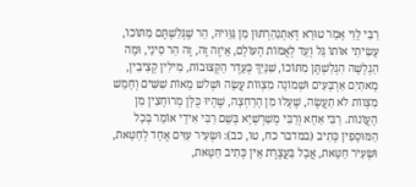רַבִּי לֵוִי אָמַר טוּרָא דְּאִתְנַהַרְתּוּן מִן גַּוֵּויהּ, הַר שֶׁגְּלַשְׁתֶּם מִתּוֹכוֹ, עָשִׂיתִי אוֹתוֹ גַּל וְעֵד לְאֻמּוֹת הָעוֹלָם, אֵיזֶה זֶה, זֶה הַר סִינַי, וּמָה הַגְלָשָׁה הִגְלַשְׁתֶּן מִתּוֹכוֹ, שִׁנַּיִךְ כְּעֵדֶר הַקְּצוּבוֹת, מִילִין קְצִיבִין, מָאתַיִם אַרְבָּעִים וּשְׁמוֹנָה מִצְווֹת עֲשֵׂה וּשְׁלשׁ מֵאוֹת שִׁשִּׁים וְחָמֵשׁ מִצְווֹת לֹא תַעֲשֶׂה, שֶׁעָלוּ מִן הָרַחְצָה, שֶׁהָיוּ כֻּלָּן מְרוּחָצִין מִן הָעֲוֹנוֹת. רַבִּי אַחָא וְרַבִּי מְשַׁרְשְׁיָא בְּשֵׁם רַבִּי אִידֵי אוֹמֵר בְּכָל הַמּוּסָפִין כְּתִיב (במדבר כח, טו, כב): וּשְׂעִיר עִזִּים אֶחָד לְחַטָּאת, וּשְׂעִיר חַטָּאת, אֲבָל בַּעֲצֶרֶת אֵין כְּתִיב חַטָּאת,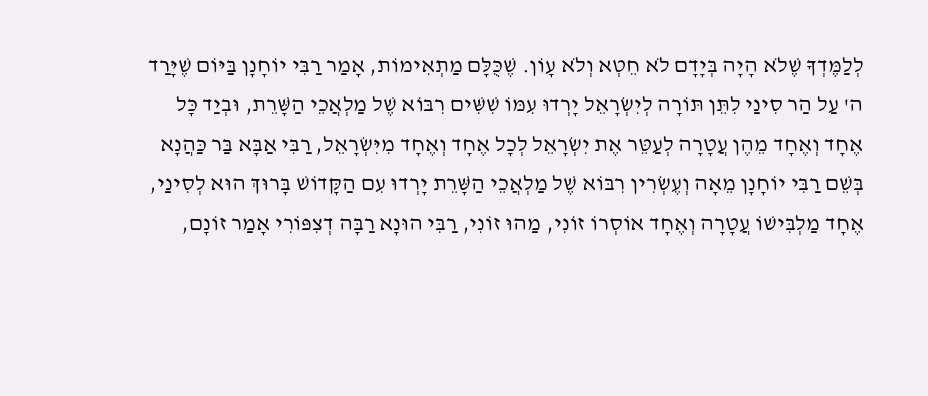לְלַמֶּדְךָ שֶׁלֹא הָיָה בְּיָדָם לֹא חֵטְא וְלֹא עָוֹן. שֶׁכֻּלָּם מַתְאִימוֹת, אָמַר רַבִּי יוֹחָנָן בַּיּוֹם שֶׁיָּרַד ה' עַל הַר סִינַי לִתֵּן תּוֹרָה לְיִשְׂרָאֵל יָרְדוּ עִמּוֹ שִׁשִּׁים רִבּוֹא שֶׁל מַלְאֲכֵי הַשָּׁרֵת, וּבְיַד כָּל אֶחָד וְאֶחָד מֵהֶן עֲטָרָה לְעַטֵּר אֶת יִשְׂרָאֵל לְכָל אֶחָד וְאֶחָד מִיִּשְׂרָאֵל, רַבִּי אַבָּא בַּר כַּהֲנָא בְּשֵׁם רַבִּי יוֹחָנָן מֵאָה וְעֶשְׂרִין רִבּוֹא שֶׁל מַלְאֲכֵי הַשָּׁרֵת יָרְדוּ עִם הַקָּדוֹשׁ בָּרוּךְ הוּא לְסִינַי, אֶחָד מַלְבִּישׁוֹ עֲטָרָה וְאֶחָד אוֹסְרוֹ זוֹנִי, מַהוּ זוֹנִי, רַבִּי הוּנָא רַבָּה דְצִפּוֹרִי אָמַר זוֹנָם,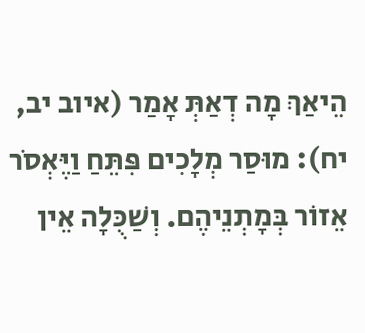הֵיאַךְ מָה דְאַתְּ אָמַר (איוב יב, יח): מוּסַר מְלָכִים פִּתֵּחַ וַיֶּאְסֹר אֵזוֹר בְּמָתְנֵיהֶם. וְשַׁכֻּלָה אֵין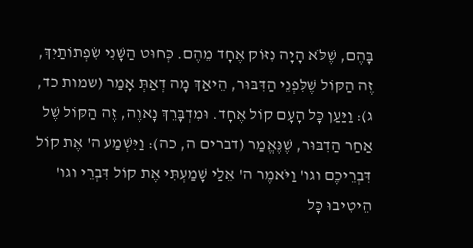בָּהֶם, שֶׁלֹּא הָיָה נִזּוֹק אֶחָד מֵהֶם. כְּחוּט הַשָּׁנִי שִׂפְתוֹתַיִךְ, זֶה הַקּוֹל שֶׁלִּפְנֵי הַדִּבּוּר, הֵיאַךְ מָה דְאַתְּ אָמַר (שמות כד, ג): וַיַּעַן כָּל הָעָם קוֹל אֶחָד. וּמִדְבָּרֵךְ נָאוֶה, זֶה הַקּוֹל שֶׁל אַחַר הַדִבּוּר, שֶׁנֶּאֱמַר (דברים ה, כה): וַיִּשְׁמַע ה' אֶת קוֹל דִּבְרֵיכֶם וגו' וַיֹּאמֶר ה' אֵלַי שָׁמַעְתִּי אֶת קוֹל דִּבְרֵי וגו' הֵיטִיבוּ כָּל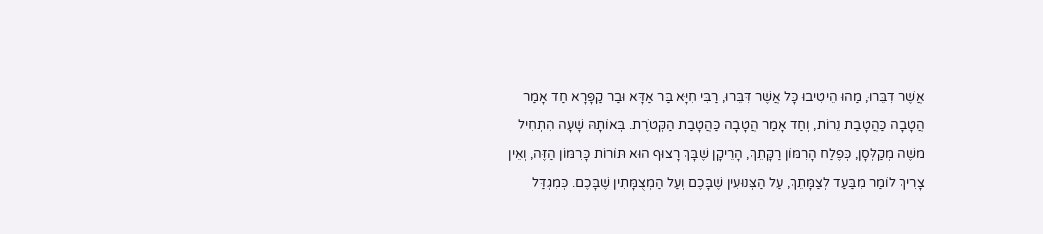אֲשֶׁר דִבֵּרוּ, מַהוּ הֵיטִיבוּ כָּל אֲשֶׁר דִּבֵּרוּ, רַבִּי חִיָּא בַּר אַדָּא וּבַר קַפָּרָא חַד אָמַר הֲטָבָה כַּהֲטָבַת נֵרוֹת, וְחַד אָמַר הֲטָבָה כַּהֲטָבַת הַקְּטֹרֶת. בְּאוֹתָהּ שָׁעָה הִתְחִיל משֶׁה מְקַלְּסָן, כְּפֶלַח הָרִמּוֹן רַקָּתֵךְ, הָרֵיקָן שֶׁבָּךְ רָצוּף הוּא תּוֹרוֹת כָּרִמּוֹן הַזֶּה, וְאֵין צָרִיךְ לוֹמַר מִבַּעַד לְצַמָּתֵךְ, עַל הַצְּנוּעִין שֶׁבָּכֶם וְעַל הַמְצֻמָּתִין שֶׁבָּכֶם. כְּמִגְדַּל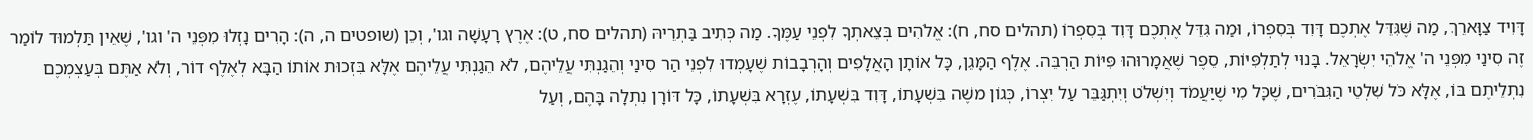דָּוִיד צַוָּארֵךְ, מַה שֶּׁגִּדֵּל אֶתְכֶם דָּוִד בְּסִפְרוֹ, וּמַה גִּדֵּל אֶתְכֶם דָּוִד בְּסִפְרוֹ (תהלים סח, ח): אֱלֹהִים בְּצֵאתְךָ לִפְנֵי עַמֶּךָ. מַה כְּתִיב בַּתְרֵיהּ (תהלים סח, ט): אֶרֶץ רָעָשָׁה וגו', וְכֵן (שופטים ה, ה): הָרִים נָזְלוּ מִפְּנֵי ה' וגו', שֶׁאֵין תַּלְמוּד לוֹמַר זֶה סִינַי מִפְּנֵי ה' אֱלֹהֵי יִשְׂרָאֵל. בָּנוּי לְתַלְפִּיּוֹת, סֵפֶר שֶׁאֲמָרוּהוּ פִּיּוֹת הַרְבֵּה. אֶלֶף הַמָּגֵן, כָּל אוֹתָן הָאֲלָפִים וְהָרְבָבוֹת שֶׁעָמְדוּ לִפְנֵי הַר סִינַי וְהֵגַנְתִּי עֲלֵיהֶם, לֹא הֵגַנְתִּי עֲלֵיהֶם אֶלָּא בִּזְכוּת אוֹתוֹ הַבָּא לְאֶלֶף דוֹר, וְלֹא אַתֶּם בְּעַצְמְכֶם נִתְלֵיתֶם בּוֹ, אֶלָּא כֹּל שִׁלְטֵי הַגִּבֹּרִים, שֶׁכָּל מִי שֶׁיַּעֲמֹד וְיִשְׁלֹט וְיִתְגַּבֵּר עַל יִצְרוֹ, כְּגוֹן משֶׁה בִּשְׁעָתוֹ, דָּוִד בִּשְׁעָתוֹ, עֶזְרָא בִּשְׁעָתוֹ, כָּל דּוֹרָן נִתְלָה בָּהֶם, וְעַל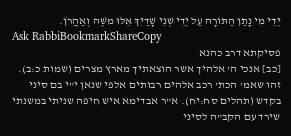יְדֵי מִי נָתַן הַתּוֹרָה עַל יְדֵי שְׁנֵי שָׁדַיִךְ אֵלּוּ משֶׁה וְאַהֲרֹן.
Ask RabbiBookmarkShareCopy
פסיקתא דרב כהנא
[כב] אנכי ה' אלהיך אשר הוצאתיך מארץ מצרים (שמות כ:ב). זהו שאמ' הכת' רכב אלהים רבותים אלפי שנאן י"י בם סיני בקדש (תהלים סח:יח). א"ר אבדימא איש חיפה שניתי במשנתי שירד עם הקב"ה לסיני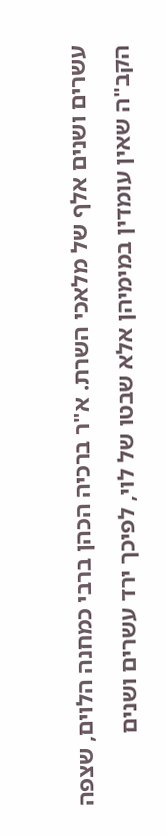עשרים ושנים אלף של מלאכי השרת. א"ר ברכיה הכהן ברבי כמחנה הלוים, שצפה הקב"ה שאין עומדין במימיהן אלא שבטו של לוי, לפיכך ירד עשרים ושנים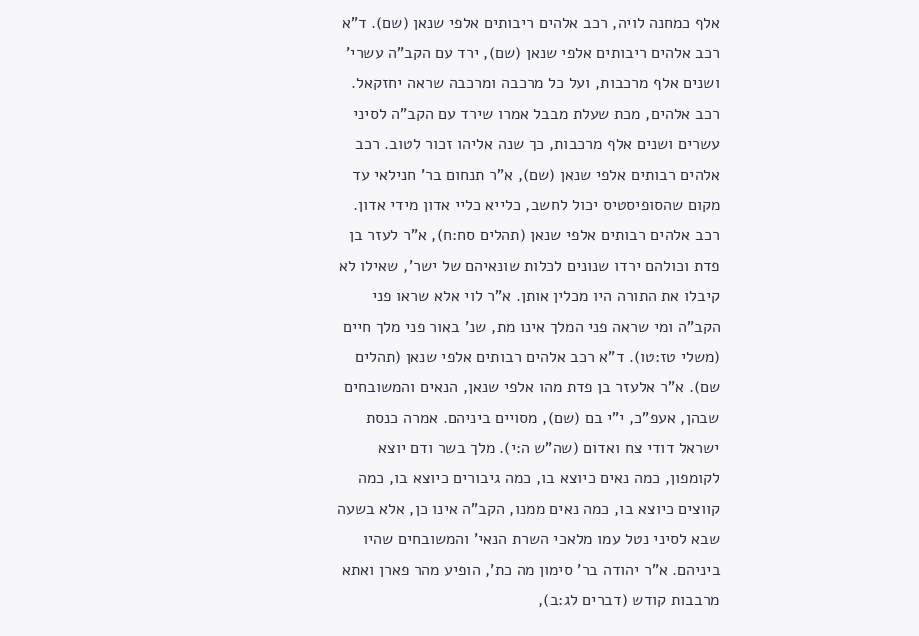אלף כמחנה לויה, רכב אלהים ריבותים אלפי שנאן (שם). ד"א רכב אלהים ריבותים אלפי שנאן (שם), ירד עם הקב"ה עשרי' ושנים אלף מרכבות, ועל כל מרכבה ומרכבה שראה יחזקאל. רכב אלהים, מכת שעלת מבבל אמרו שירד עם הקב"ה לסיני עשרים ושנים אלף מרכבות, כך שנה אליהו זכור לטוב. רכב אלהים רבותים אלפי שנאן (שם), א"ר תנחום בר' חנילאי עד מקום שהסופיסטיס יכול לחשב, כלייא כליי אדון מידי אדון. רכב אלהים רבותים אלפי שנאן (תהלים סח:ח), א"ר לעזר בן פדת וכולהם ירדו שנונים לכלות שונאיהם של ישר', שאילו לא קיבלו את התורה היו מכלין אותן. א"ר לוי אלא שראו פני הקב"ה ומי שראה פני המלך אינו מת, שנ' באור פני מלך חיים (משלי טז:טו). ד"א רכב אלהים רבותים אלפי שנאן (תהלים שם). א"ר אלעזר בן פדת מהו אלפי שנאן, הנאים והמשובחים שבהן, אעפ"כ, י"י בם (שם), מסויים ביניהם. אמרה כנסת ישראל דודי צח ואדום (שה"ש ה:י). מלך בשר ודם יוצא לקומפון, כמה נאים כיוצא בו, כמה גיבורים כיוצא בו, כמה קווצים כיוצא בו, כמה נאים ממנו, הקב"ה אינו כן, אלא בשעה שבא לסיני נטל עמו מלאכי השרת הנאי' והמשובחים שהיו ביניהם. א"ר יהודה בר' סימון מה כת', הופיע מהר פארן ואתא מרבבות קודש (דברים לג:ב),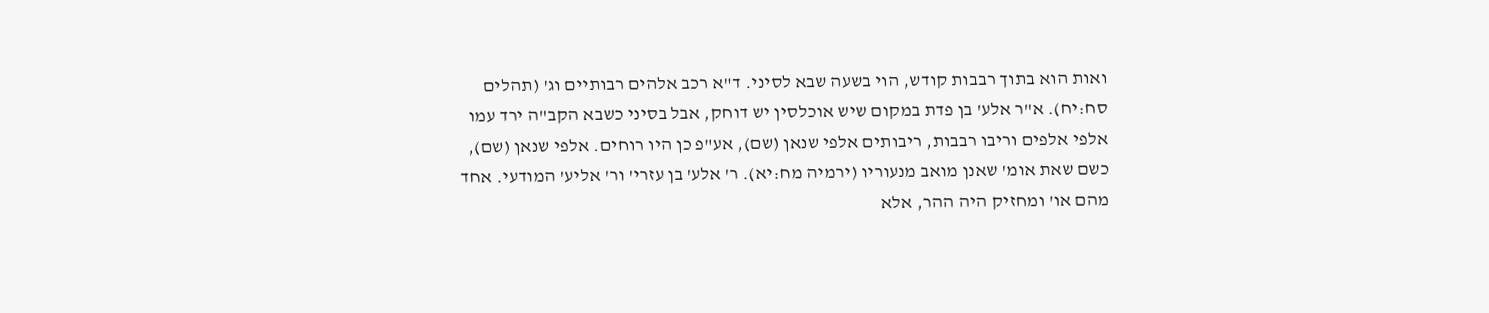ואות הוא בתוך רבבות קודש, הוי בשעה שבא לסיני. ד"א רכב אלהים רבותיים וג' (תהלים סח:יח). א"ר אלע' בן פדת במקום שיש אוכלסין יש דוחק, אבל בסיני כשבא הקב"ה ירד עמו אלפי אלפים וריבו רבבות, ריבותים אלפי שנאן (שם), אע"פ כן היו רוחים. אלפי שנאן (שם), כשם שאת אומ' שאנן מואב מנעוריו (ירמיה מח:יא). ר' אלע' בן עזרי' ור' אליע' המודעי. אחד מהם או' ומחזיק היה ההר, אלא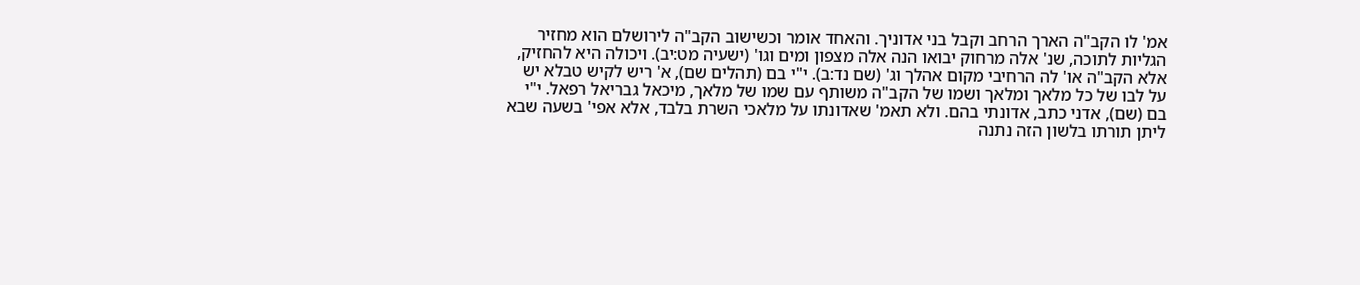אמ' לו הקב"ה הארך הרחב וקבל בני אדוניך. והאחד אומר וכשישוב הקב"ה לירושלם הוא מחזיר הגליות לתוכה, שנ' אלה מרחוק יבואו הנה אלה מצפון ומים וגו' (ישעיה מט:יב). ויכולה היא להחזיק, אלא הקב"ה או' לה הרחיבי מקום אהלך וג' (שם נד:ב). י"י בם (תהלים שם), א' ריש לקיש טבלא יש על לבו של כל מלאך ומלאך ושמו של הקב"ה משותף עם שמו של מלאך, מיכאל גבריאל רפאל. י"י בם (שם), אדני כתב, אדונתי בהם. ולא תאמ' שאדונתו על מלאכי השרת בלבד, אלא אפי' בשעה שבא ליתן תורתו בלשון הזה נתנה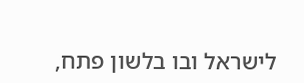לישראל ובו בלשון פתח,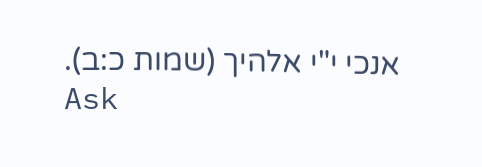אנכי י"י אלהיך (שמות כ:ב).
Ask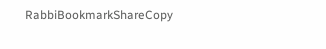RabbiBookmarkShareCopy